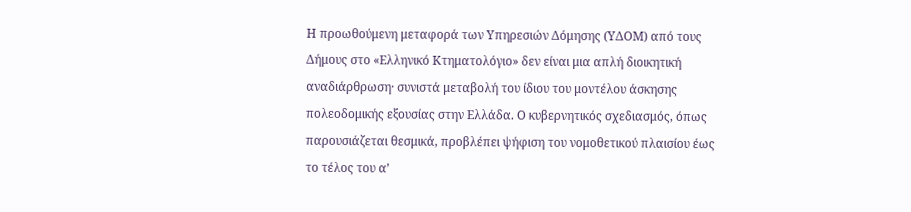Η προωθούμενη μεταφορά των Υπηρεσιών Δόμησης (ΥΔΟΜ) από τους Δήμους στο «Ελληνικό Κτηματολόγιο» δεν είναι μια απλή διοικητική αναδιάρθρωση· συνιστά μεταβολή του ίδιου του μοντέλου άσκησης πολεοδομικής εξουσίας στην Ελλάδα. Ο κυβερνητικός σχεδιασμός, όπως παρουσιάζεται θεσμικά, προβλέπει ψήφιση του νομοθετικού πλαισίου έως το τέλος του α’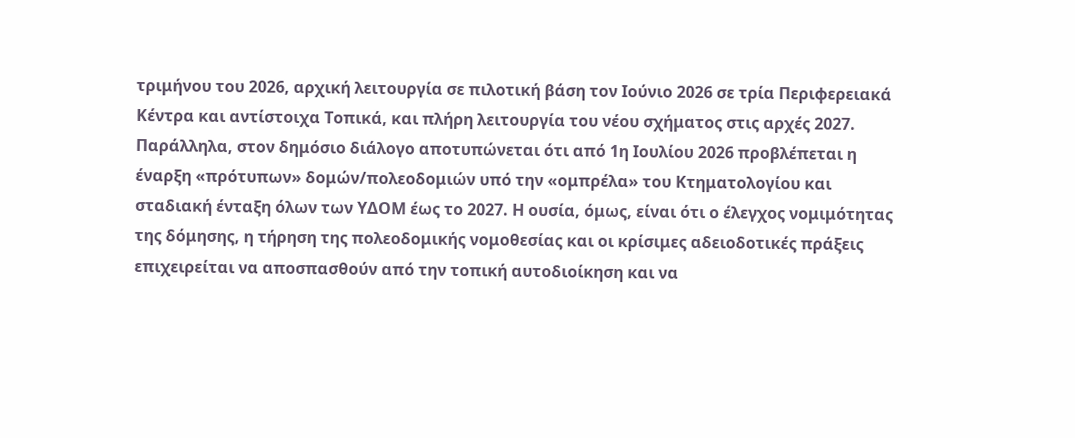τριμήνου του 2026, αρχική λειτουργία σε πιλοτική βάση τον Ιούνιο 2026 σε τρία Περιφερειακά Κέντρα και αντίστοιχα Τοπικά, και πλήρη λειτουργία του νέου σχήματος στις αρχές 2027. Παράλληλα, στον δημόσιο διάλογο αποτυπώνεται ότι από 1η Ιουλίου 2026 προβλέπεται η έναρξη «πρότυπων» δομών/πολεοδομιών υπό την «ομπρέλα» του Κτηματολογίου και σταδιακή ένταξη όλων των ΥΔΟΜ έως το 2027. Η ουσία, όμως, είναι ότι ο έλεγχος νομιμότητας της δόμησης, η τήρηση της πολεοδομικής νομοθεσίας και οι κρίσιμες αδειοδοτικές πράξεις επιχειρείται να αποσπασθούν από την τοπική αυτοδιοίκηση και να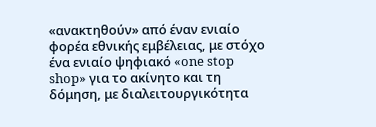«ανακτηθούν» από έναν ενιαίο φορέα εθνικής εμβέλειας, με στόχο ένα ενιαίο ψηφιακό «one stop shop» για το ακίνητο και τη δόμηση, με διαλειτουργικότητα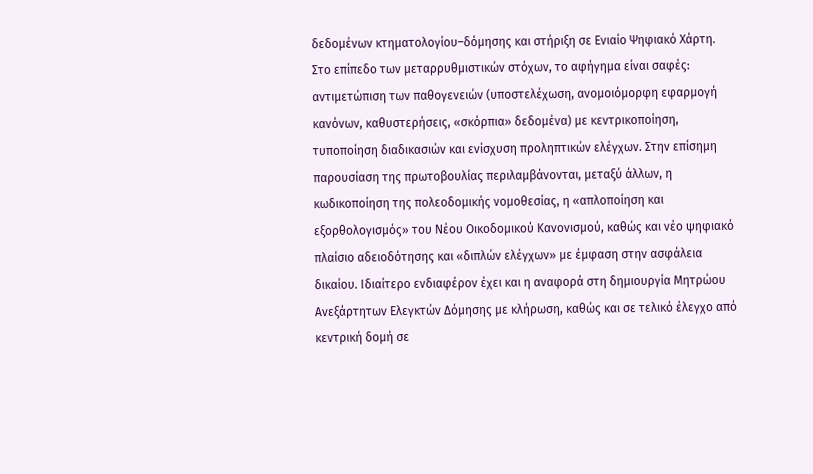δεδομένων κτηματολογίου–δόμησης και στήριξη σε Ενιαίο Ψηφιακό Χάρτη.
Στο επίπεδο των μεταρρυθμιστικών στόχων, το αφήγημα είναι σαφές: αντιμετώπιση των παθογενειών (υποστελέχωση, ανομοιόμορφη εφαρμογή κανόνων, καθυστερήσεις, «σκόρπια» δεδομένα) με κεντρικοποίηση, τυποποίηση διαδικασιών και ενίσχυση προληπτικών ελέγχων. Στην επίσημη παρουσίαση της πρωτοβουλίας περιλαμβάνονται, μεταξύ άλλων, η κωδικοποίηση της πολεοδομικής νομοθεσίας, η «απλοποίηση και εξορθολογισμός» του Νέου Οικοδομικού Κανονισμού, καθώς και νέο ψηφιακό πλαίσιο αδειοδότησης και «διπλών ελέγχων» με έμφαση στην ασφάλεια δικαίου. Ιδιαίτερο ενδιαφέρον έχει και η αναφορά στη δημιουργία Μητρώου Ανεξάρτητων Ελεγκτών Δόμησης με κλήρωση, καθώς και σε τελικό έλεγχο από κεντρική δομή σε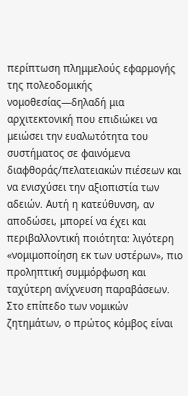περίπτωση πλημμελούς εφαρμογής της πολεοδομικής νομοθεσίας—δηλαδή μια αρχιτεκτονική που επιδιώκει να μειώσει την ευαλωτότητα του συστήματος σε φαινόμενα διαφθοράς/πελατειακών πιέσεων και να ενισχύσει την αξιοπιστία των αδειών. Αυτή η κατεύθυνση, αν αποδώσει, μπορεί να έχει και περιβαλλοντική ποιότητα: λιγότερη «νομιμοποίηση εκ των υστέρων», πιο προληπτική συμμόρφωση και ταχύτερη ανίχνευση παραβάσεων.
Στο επίπεδο των νομικών ζητημάτων, ο πρώτος κόμβος είναι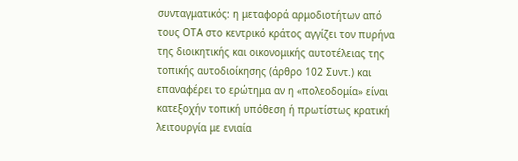συνταγματικός: η μεταφορά αρμοδιοτήτων από τους ΟΤΑ στο κεντρικό κράτος αγγίζει τον πυρήνα της διοικητικής και οικονομικής αυτοτέλειας της τοπικής αυτοδιοίκησης (άρθρο 102 Συντ.) και επαναφέρει το ερώτημα αν η «πολεοδομία» είναι κατεξοχήν τοπική υπόθεση ή πρωτίστως κρατική λειτουργία με ενιαία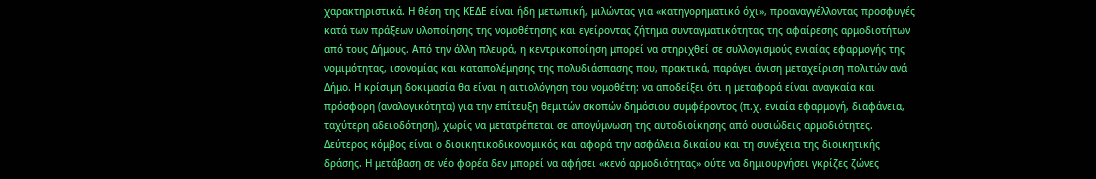χαρακτηριστικά. Η θέση της ΚΕΔΕ είναι ήδη μετωπική, μιλώντας για «κατηγορηματικό όχι», προαναγγέλλοντας προσφυγές κατά των πράξεων υλοποίησης της νομοθέτησης και εγείροντας ζήτημα συνταγματικότητας της αφαίρεσης αρμοδιοτήτων από τους Δήμους. Από την άλλη πλευρά, η κεντρικοποίηση μπορεί να στηριχθεί σε συλλογισμούς ενιαίας εφαρμογής της νομιμότητας, ισονομίας και καταπολέμησης της πολυδιάσπασης που, πρακτικά, παράγει άνιση μεταχείριση πολιτών ανά Δήμο. Η κρίσιμη δοκιμασία θα είναι η αιτιολόγηση του νομοθέτη: να αποδείξει ότι η μεταφορά είναι αναγκαία και πρόσφορη (αναλογικότητα) για την επίτευξη θεμιτών σκοπών δημόσιου συμφέροντος (π.χ. ενιαία εφαρμογή, διαφάνεια, ταχύτερη αδειοδότηση), χωρίς να μετατρέπεται σε απογύμνωση της αυτοδιοίκησης από ουσιώδεις αρμοδιότητες.
Δεύτερος κόμβος είναι ο διοικητικοδικονομικός και αφορά την ασφάλεια δικαίου και τη συνέχεια της διοικητικής δράσης. Η μετάβαση σε νέο φορέα δεν μπορεί να αφήσει «κενό αρμοδιότητας» ούτε να δημιουργήσει γκρίζες ζώνες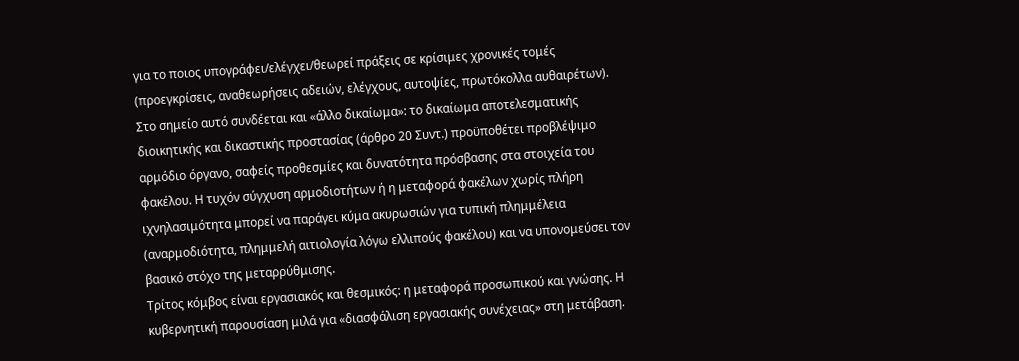για το ποιος υπογράφει/ελέγχει/θεωρεί πράξεις σε κρίσιμες χρονικές τομές (προεγκρίσεις, αναθεωρήσεις αδειών, ελέγχους, αυτοψίες, πρωτόκολλα αυθαιρέτων). Στο σημείο αυτό συνδέεται και «άλλο δικαίωμα»: το δικαίωμα αποτελεσματικής διοικητικής και δικαστικής προστασίας (άρθρο 20 Συντ.) προϋποθέτει προβλέψιμο αρμόδιο όργανο, σαφείς προθεσμίες και δυνατότητα πρόσβασης στα στοιχεία του φακέλου. Η τυχόν σύγχυση αρμοδιοτήτων ή η μεταφορά φακέλων χωρίς πλήρη ιχνηλασιμότητα μπορεί να παράγει κύμα ακυρωσιών για τυπική πλημμέλεια (αναρμοδιότητα, πλημμελή αιτιολογία λόγω ελλιπούς φακέλου) και να υπονομεύσει τον βασικό στόχο της μεταρρύθμισης.
Τρίτος κόμβος είναι εργασιακός και θεσμικός: η μεταφορά προσωπικού και γνώσης. Η κυβερνητική παρουσίαση μιλά για «διασφάλιση εργασιακής συνέχειας» στη μετάβαση.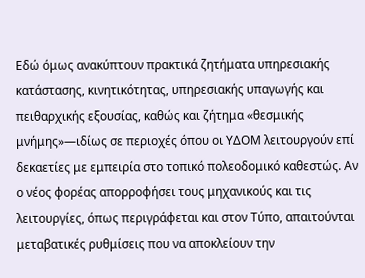Εδώ όμως ανακύπτουν πρακτικά ζητήματα υπηρεσιακής κατάστασης, κινητικότητας, υπηρεσιακής υπαγωγής και πειθαρχικής εξουσίας, καθώς και ζήτημα «θεσμικής μνήμης»—ιδίως σε περιοχές όπου οι ΥΔΟΜ λειτουργούν επί δεκαετίες με εμπειρία στο τοπικό πολεοδομικό καθεστώς. Αν ο νέος φορέας απορροφήσει τους μηχανικούς και τις λειτουργίες, όπως περιγράφεται και στον Τύπο, απαιτούνται μεταβατικές ρυθμίσεις που να αποκλείουν την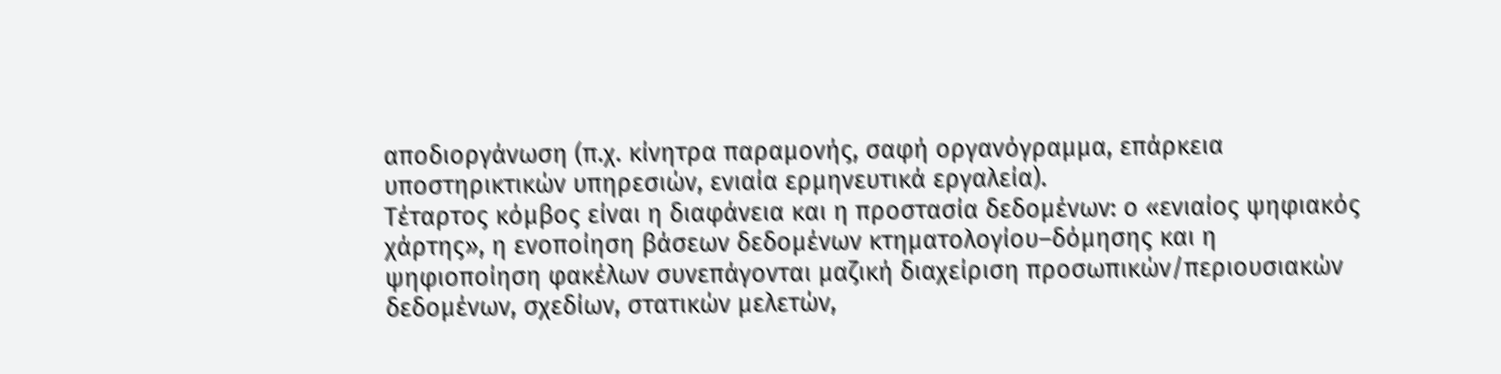αποδιοργάνωση (π.χ. κίνητρα παραμονής, σαφή οργανόγραμμα, επάρκεια υποστηρικτικών υπηρεσιών, ενιαία ερμηνευτικά εργαλεία).
Τέταρτος κόμβος είναι η διαφάνεια και η προστασία δεδομένων: ο «ενιαίος ψηφιακός χάρτης», η ενοποίηση βάσεων δεδομένων κτηματολογίου–δόμησης και η ψηφιοποίηση φακέλων συνεπάγονται μαζική διαχείριση προσωπικών/περιουσιακών δεδομένων, σχεδίων, στατικών μελετών,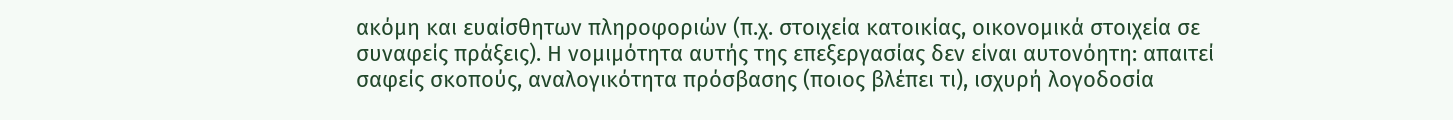ακόμη και ευαίσθητων πληροφοριών (π.χ. στοιχεία κατοικίας, οικονομικά στοιχεία σε συναφείς πράξεις). Η νομιμότητα αυτής της επεξεργασίας δεν είναι αυτονόητη: απαιτεί σαφείς σκοπούς, αναλογικότητα πρόσβασης (ποιος βλέπει τι), ισχυρή λογοδοσία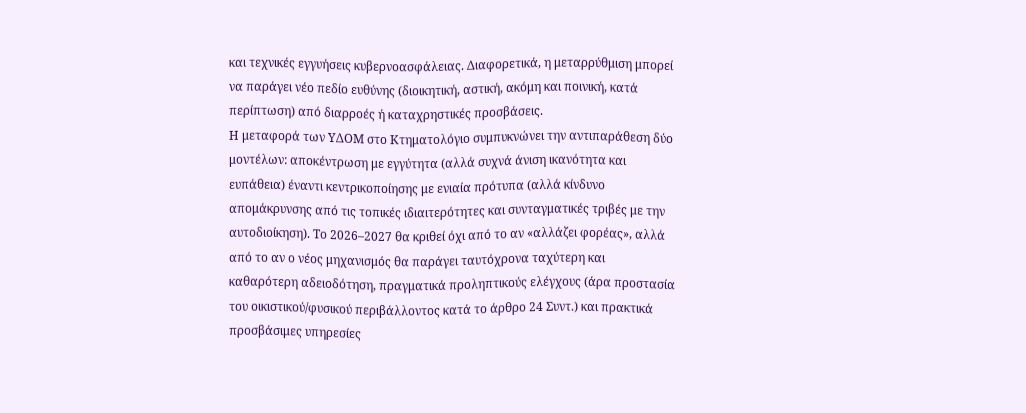και τεχνικές εγγυήσεις κυβερνοασφάλειας. Διαφορετικά, η μεταρρύθμιση μπορεί να παράγει νέο πεδίο ευθύνης (διοικητική, αστική, ακόμη και ποινική, κατά περίπτωση) από διαρροές ή καταχρηστικές προσβάσεις.
Η μεταφορά των ΥΔΟΜ στο Κτηματολόγιο συμπυκνώνει την αντιπαράθεση δύο μοντέλων: αποκέντρωση με εγγύτητα (αλλά συχνά άνιση ικανότητα και ευπάθεια) έναντι κεντρικοποίησης με ενιαία πρότυπα (αλλά κίνδυνο απομάκρυνσης από τις τοπικές ιδιαιτερότητες και συνταγματικές τριβές με την αυτοδιοίκηση). Το 2026–2027 θα κριθεί όχι από το αν «αλλάζει φορέας», αλλά από το αν ο νέος μηχανισμός θα παράγει ταυτόχρονα ταχύτερη και καθαρότερη αδειοδότηση, πραγματικά προληπτικούς ελέγχους (άρα προστασία του οικιστικού/φυσικού περιβάλλοντος κατά το άρθρο 24 Συντ.) και πρακτικά προσβάσιμες υπηρεσίες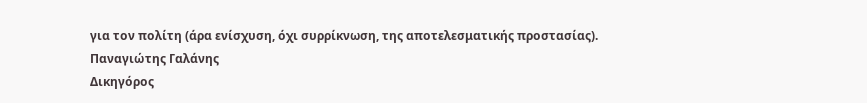για τον πολίτη (άρα ενίσχυση, όχι συρρίκνωση, της αποτελεσματικής προστασίας).
Παναγιώτης Γαλάνης
Δικηγόρος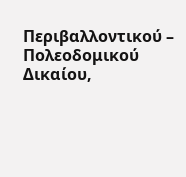Περιβαλλοντικού – Πολεοδομικού Δικαίου,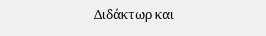Διδάκτωρ και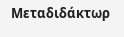Μεταδιδάκτωρ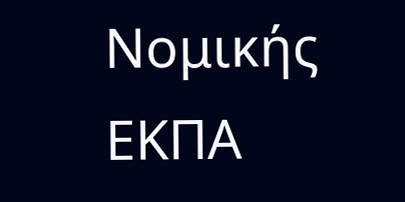Νομικής ΕΚΠΑ